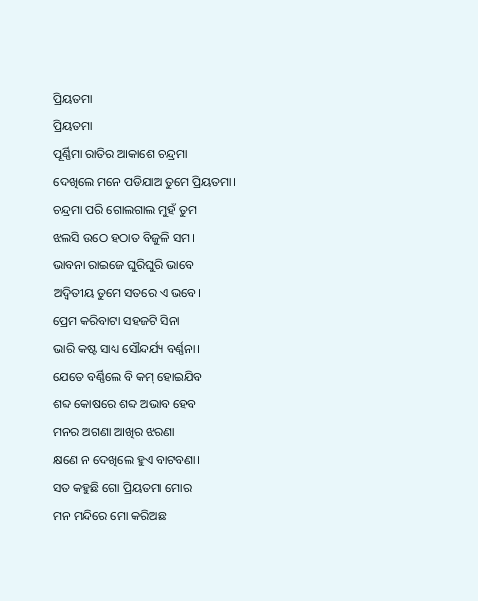ପ୍ରିୟତମା
ପ୍ରିୟତମା
ପୂର୍ଣ୍ଣିମା ରାତିର ଆକାଶେ ଚନ୍ଦ୍ରମା
ଦେଖିଲେ ମନେ ପଡିଯାଅ ତୁମେ ପ୍ରିୟତମା।
ଚନ୍ଦ୍ରମା ପରି ଗୋଲଗାଲ ମୁହଁ ତୁମ
ଝଲସି ଉଠେ ହଠାତ ବିଜୁଳି ସମ।
ଭାବନା ରାଇଜେ ଘୁରିଘୁରି ଭାବେ
ଅଦ୍ଵିତୀୟ ତୁମେ ସତରେ ଏ ଭବେ।
ପ୍ରେମ କରିବାଟା ସହଜଟି ସିନା
ଭାରି କଷ୍ଟ ସାଧ୍ୟ ସୌନ୍ଦର୍ଯ୍ୟ ବର୍ଣ୍ଣନା।
ଯେତେ ବର୍ଣ୍ଣିଲେ ବି କମ୍ ହୋଇଯିବ
ଶବ୍ଦ କୋଷରେ ଶବ୍ଦ ଅଭାବ ହେବ
ମନର ଅଗଣା ଆଖିର ଝରଣା
କ୍ଷଣେ ନ ଦେଖିଲେ ହୁଏ ବାଟବଣା।
ସତ କହୁଛି ଗୋ ପ୍ରିୟତମା ମୋର
ମନ ମନ୍ଦିରେ ମୋ କରିଅଛ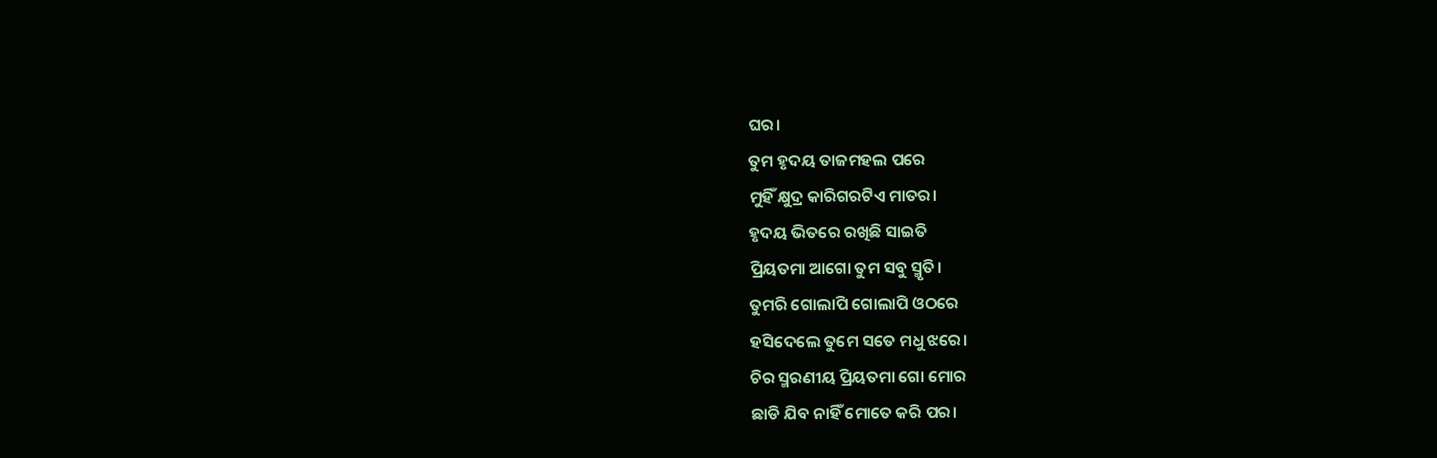ଘର।
ତୁମ ହୃଦୟ ତାଜମହଲ ପରେ
ମୁହିଁ କ୍ଷୁଦ୍ର କାରିଗରଟିଏ ମାତର।
ହୃଦୟ ଭିତରେ ରଖିଛି ସାଇତି
ପ୍ରିୟତମା ଆଗୋ ତୁମ ସବୁ ସ୍ମୃତି।
ତୁମରି ଗୋଲାପି ଗୋଲାପି ଓଠରେ
ହସିଦେଲେ ତୁମେ ସତେ ମଧୁ ଝରେ।
ଚିର ସ୍ମରଣୀୟ ପ୍ରିୟତମା ଗୋ ମୋର
ଛାଡି ଯିବ ନାହିଁ ମୋତେ କରି ପର।